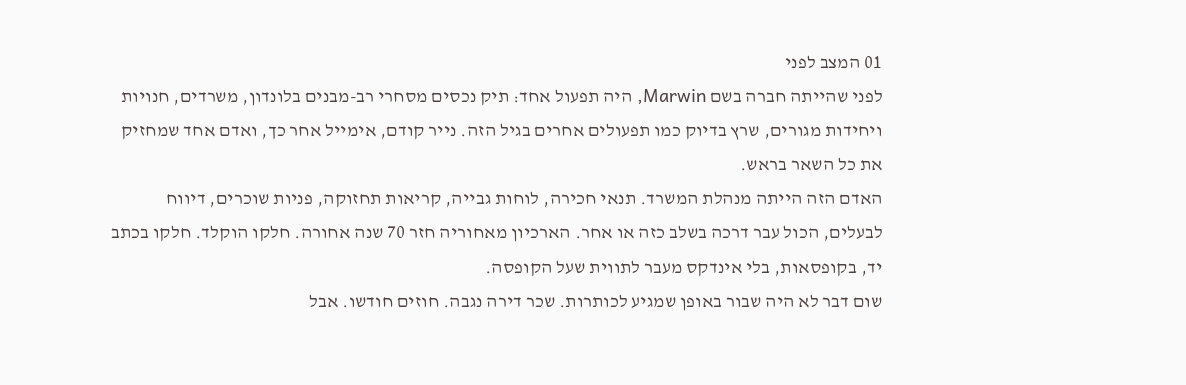01 המצב לפני
לפני שהייתה חברה בשם Marwin, היה תפעול אחד: תיק נכסים מסחרי רב-מבנים בלונדון, משרדים, חנויות ויחידות מגורים, שרץ בדיוק כמו תפעולים אחרים בגיל הזה. נייר קודם, אימייל אחר כך, ואדם אחד שמחזיק את כל השאר בראש.
האדם הזה הייתה מנהלת המשרד. תנאי חכירה, לוחות גבייה, קריאות תחזוקה, פניות שוכרים, דיווח לבעלים, הכול עבר דרכה בשלב כזה או אחר. הארכיון מאחוריה חזר 70 שנה אחורה. חלקו הוקלד. חלקו בכתב יד, בקופסאות, בלי אינדקס מעבר לתווית שעל הקופסה.
שום דבר לא היה שבור באופן שמגיע לכותרות. שכר דירה נגבה. חוזים חודשו. אבל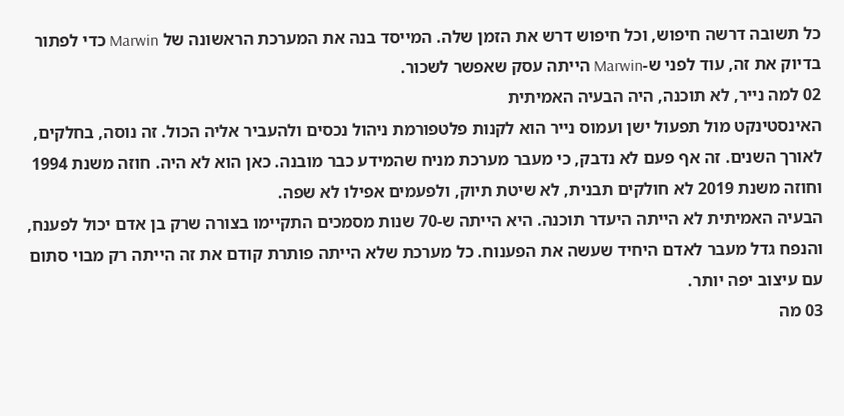כל תשובה דרשה חיפוש, וכל חיפוש דרש את הזמן שלה. המייסד בנה את המערכת הראשונה של Marwin כדי לפתור בדיוק את זה, עוד לפני ש-Marwin הייתה עסק שאפשר לשכור.
02 למה נייר, לא תוכנה, היה הבעיה האמיתית
האינסטינקט מול תפעול ישן ועמוס נייר הוא לקנות פלטפורמת ניהול נכסים ולהעביר אליה הכול. זה נוסה, בחלקים, לאורך השנים. זה אף פעם לא נדבק, כי מעבר מערכת מניח שהמידע כבר מובנה. כאן הוא לא היה. חוזה משנת 1994 וחוזה משנת 2019 לא חולקים תבנית, לא שיטת תיוק, ולפעמים אפילו לא שפה.
הבעיה האמיתית לא הייתה היעדר תוכנה. היא הייתה ש-70 שנות מסמכים התקיימו בצורה שרק בן אדם יכול לפענח, והנפח גדל מעבר לאדם היחיד שעשה את הפענוח. כל מערכת שלא הייתה פותרת קודם את זה הייתה רק מבוי סתום עם עיצוב יפה יותר.
03 מה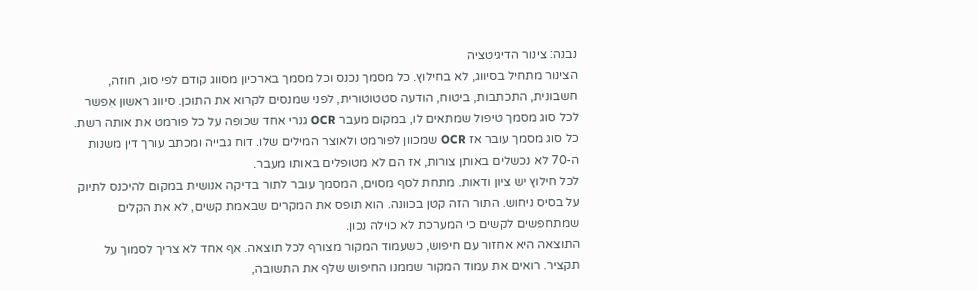נבנה: צינור הדיגיטציה
הצינור מתחיל בסיווג, לא בחילוץ. כל מסמך נכנס וכל מסמך בארכיון מסווג קודם לפי סוג, חוזה, חשבונית, התכתבות, ביטוח, הודעה סטטוטורית, לפני שמנסים לקרוא את התוכן. סיווג ראשון אִפשר לכל סוג מסמך טיפול שמתאים לו, במקום מעבר OCR גנרי אחד שכופה על כל פורמט את אותה רשת.
כל סוג מסמך עובר אז OCR שמכוון לפורמט ולאוצר המילים שלו. דוח גבייה ומכתב עורך דין משנות ה-70 לא נכשלים באותן צורות, אז הם לא מטופלים באותו מעבר.
לכל חילוץ יש ציון ודאות. מתחת לסף מסוים, המסמך עובר לתור בדיקה אנושית במקום להיכנס לתיוק על בסיס ניחוש. התור הזה קטן בכוונה. הוא תופס את המקרים שבאמת קשים, לא את הקלים שמתחפשים לקשים כי המערכת לא כוילה נכון.
התוצאה היא אחזור עם חיפוש, כשעמוד המקור מצורף לכל תוצאה. אף אחד לא צריך לסמוך על תקציר. רואים את עמוד המקור שממנו החיפוש שלף את התשובה,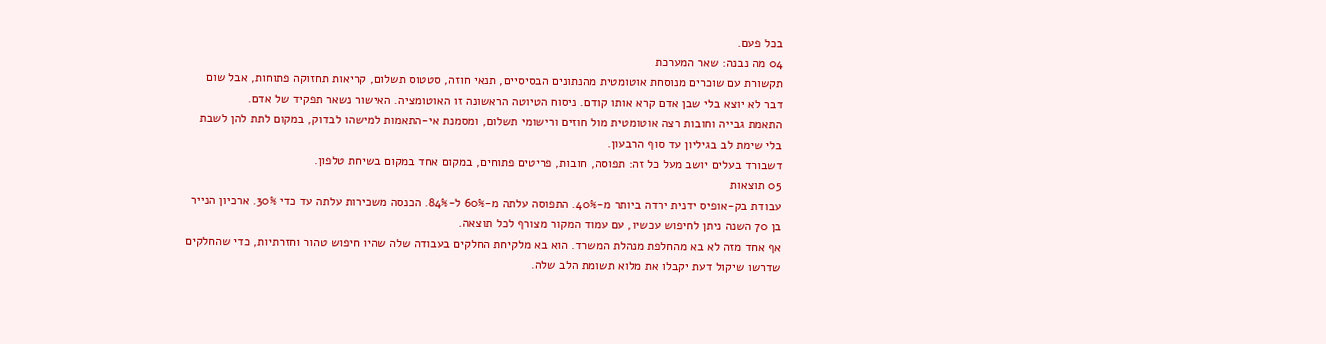בכל פעם.
04 מה נבנה: שאר המערכת
תקשורת עם שוכרים מנוסחת אוטומטית מהנתונים הבסיסיים, תנאי חוזה, סטטוס תשלום, קריאות תחזוקה פתוחות, אבל שום דבר לא יוצא בלי שבן אדם קרא אותו קודם. ניסוח הטיוטה הראשונה זו האוטומציה. האישור נשאר תפקיד של אדם.
התאמת גבייה וחובות רצה אוטומטית מול חוזים ורישומי תשלום, ומסמנת אי-התאמות למישהו לבדוק, במקום לתת להן לשבת בלי שימת לב בגיליון עד סוף הרבעון.
דשבורד בעלים יושב מעל כל זה: תפוסה, חובות, פריטים פתוחים, במקום אחד במקום בשיחת טלפון.
05 תוצאות
עבודת בק-אופיס ידנית ירדה ביותר מ-40%. התפוסה עלתה מ-60% ל-84%. הכנסה משכירות עלתה עד כדי 30%. ארכיון הנייר בן 70 השנה ניתן לחיפוש עכשיו, עם עמוד המקור מצורף לכל תוצאה.
אף אחד מזה לא בא מהחלפת מנהלת המשרד. הוא בא מלקיחת החלקים בעבודה שלה שהיו חיפוש טהור וחזרתיות, כדי שהחלקים שדרשו שיקול דעת יקבלו את מלוא תשומת הלב שלה.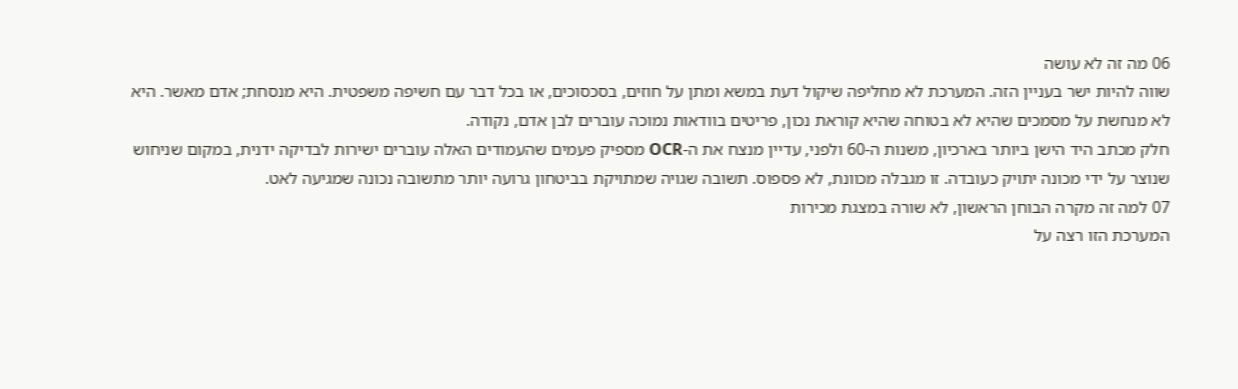06 מה זה לא עושה
שווה להיות ישר בעניין הזה. המערכת לא מחליפה שיקול דעת במשא ומתן על חוזים, בסכסוכים, או בכל דבר עם חשיפה משפטית. היא מנסחת; אדם מאשר. היא לא מנחשת על מסמכים שהיא לא בטוחה שהיא קוראת נכון, פריטים בוודאות נמוכה עוברים לבן אדם, נקודה.
חלק מכתב היד הישן ביותר בארכיון, משנות ה-60 ולפני, עדיין מנצח את ה-OCR מספיק פעמים שהעמודים האלה עוברים ישירות לבדיקה ידנית, במקום שניחוש שנוצר על ידי מכונה יתויק כעובדה. זו מגבלה מכוונת, לא פספוס. תשובה שגויה שמתויקת בביטחון גרועה יותר מתשובה נכונה שמגיעה לאט.
07 למה זה מקרה הבוחן הראשון, לא שורה במצגת מכירות
המערכת הזו רצה על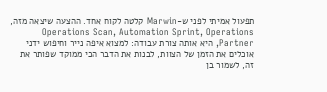תפעול אמיתי לפני ש-Marwin קלטה לקוח אחד. ההצעה שיצאה מזה, Operations Scan, Automation Sprint, Operations Partner, היא אותה צורת עבודה: למצוא איפה נייר וחיפוש ידני אוכלים את הזמן של הצוות, לבנות את הדבר הכי ממוקד שפותר את זה, לשמור בן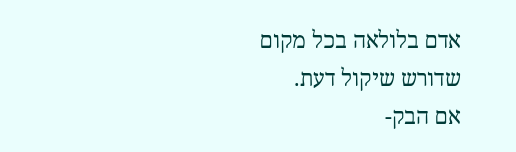אדם בלולאה בכל מקום שדורש שיקול דעת.
אם הבק-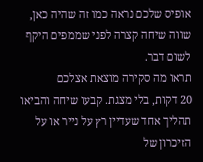אופיס שלכם נראה כמו זה שהיה כאן, שווה שיחה קצרה לפני שממפים היקף לשום דבר.
תראו מה סקירה מוצאת אצלכם
20 דקות, בלי מצגת. קבעו שיחה והביאו תהליך אחד שעדיין רץ על נייר או על הזיכרון של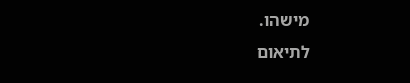מישהו.
לתיאום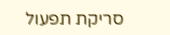סריקת תפעול